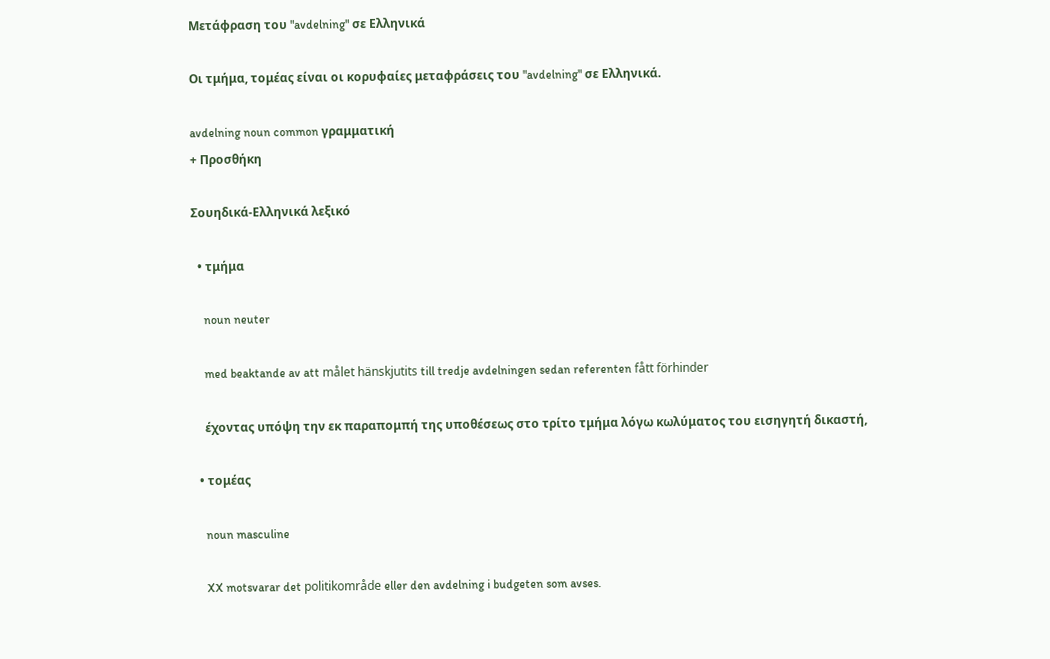Μετάφραση του "avdelning" σε Ελληνικά

Οι τμήμα, τομέας είναι οι κορυφαίες μεταφράσεις του "avdelning" σε Ελληνικά.

avdelning noun common γραμματική
+ Προσθήκη

Σουηδικά-Ελληνικά λεξικό

  • τμήμα

    noun neuter

    med beaktande av att målet hänskjutits till tredje avdelningen sedan referenten fått förhinder

    έχοντας υπόψη την εκ παραπομπή της υποθέσεως στο τρίτο τμήμα λόγω κωλύματος του εισηγητή δικαστή,

  • τομέας

    noun masculine

    XX motsvarar det politikområde eller den avdelning i budgeten som avses.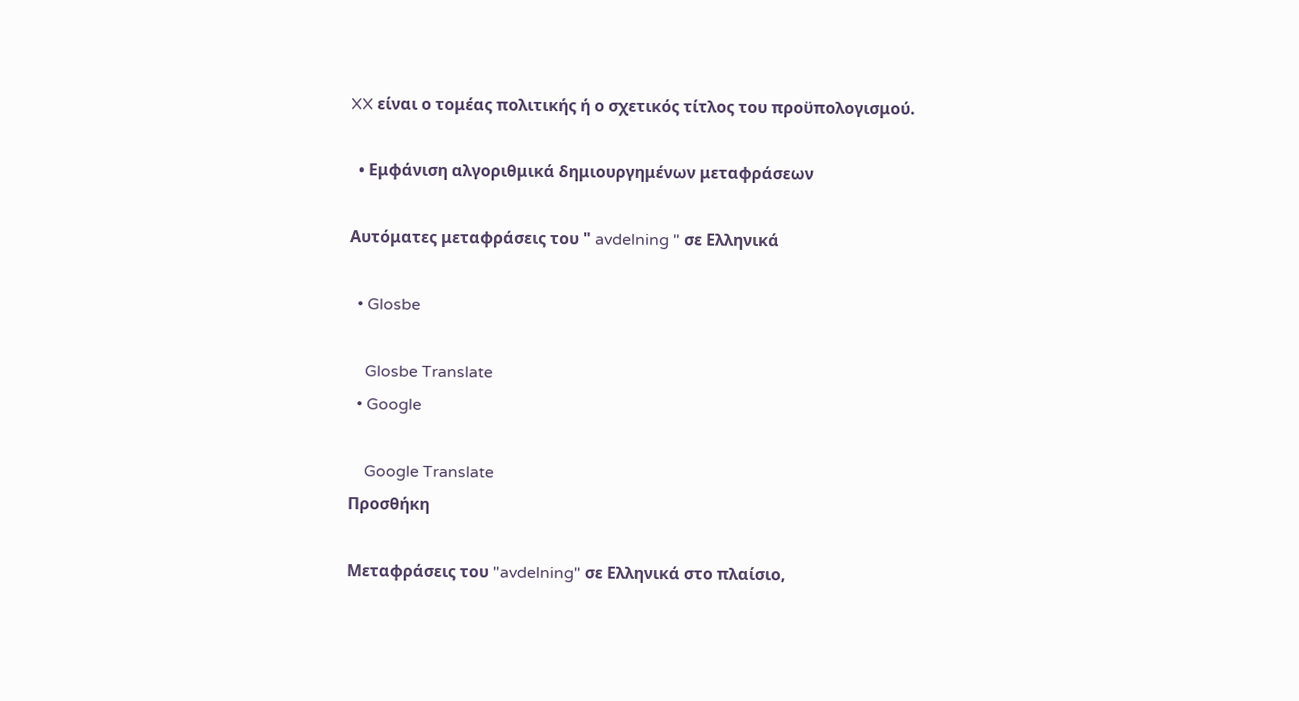XX είναι ο τομέας πολιτικής ή ο σχετικός τίτλος του προϋπολογισμού.

  • Εμφάνιση αλγοριθμικά δημιουργημένων μεταφράσεων

Αυτόματες μεταφράσεις του " avdelning " σε Ελληνικά

  • Glosbe

    Glosbe Translate
  • Google

    Google Translate
Προσθήκη

Μεταφράσεις του "avdelning" σε Ελληνικά στο πλαίσιο,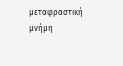μεταφραστική μνήμη